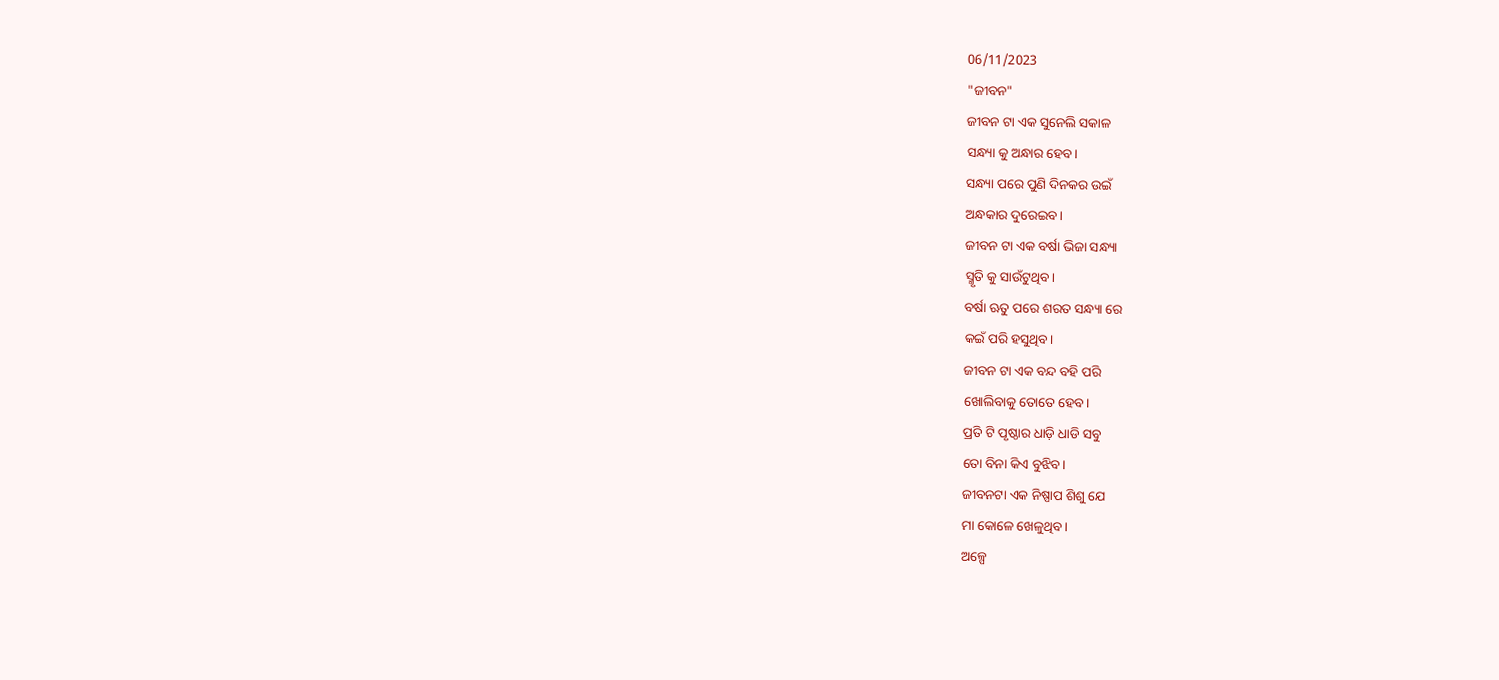06/11/2023
"ଜୀବନ"
ଜୀବନ ଟା ଏକ ସୁନେଲି ସକାଳ
ସନ୍ଧ୍ୟା କୁ ଅନ୍ଧାର ହେବ।
ସନ୍ଧ୍ୟା ପରେ ପୁଣି ଦିନକର ଉଇଁ
ଅନ୍ଧକାର ଦୁରେଇବ।
ଜୀବନ ଟା ଏକ ବର୍ଷା ଭିଜା ସନ୍ଧ୍ୟା
ସ୍ମୃତି କୁ ସାଉଁଟୁଥିବ।
ବର୍ଷା ଋତୁ ପରେ ଶରତ ସନ୍ଧ୍ୟା ରେ
କଇଁ ପରି ହସୁଥିବ।
ଜୀବନ ଟା ଏକ ବନ୍ଦ ବହି ପରି
ଖୋଲିବାକୁ ତୋତେ ହେବ।
ପ୍ରତି ଟି ପୃଷ୍ଠାର ଧାଡ଼ି ଧାଡି ସବୁ
ତୋ ବିନା କିଏ ବୁଝିବ।
ଜୀବନଟା ଏକ ନିଷ୍ପାପ ଶିଶୁ ଯେ
ମା କୋଳେ ଖେଳୁଥିବ।
ଅଳ୍ପେ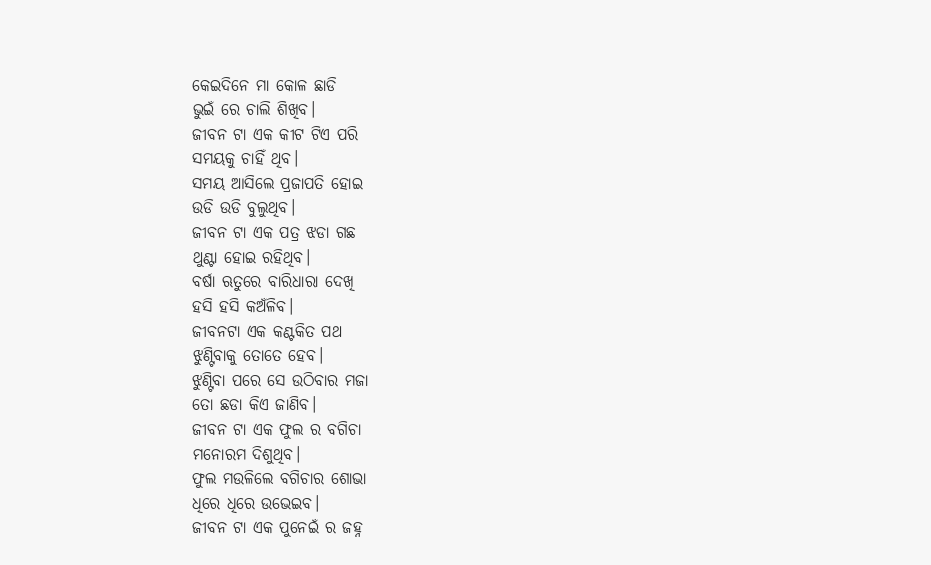କେଇଦିନେ ମା କୋଳ ଛାଡି
ଭୁଇଁ ରେ ଚାଲି ଶିଖିବ।
ଜୀବନ ଟା ଏକ କୀଟ ଟିଏ ପରି
ସମୟକୁ ଚାହିଁ ଥିବ।
ସମୟ ଆସିଲେ ପ୍ରଜାପତି ହୋଇ
ଉଡି ଉଡି ବୁଲୁଥିବ।
ଜୀବନ ଟା ଏକ ପତ୍ର ଝଡା ଗଛ
ଥୁଣ୍ଟା ହୋଇ ରହିଥିବ।
ବର୍ଷା ଋତୁରେ ବାରିଧାରା ଦେଖି
ହସି ହସି କଅଁଳିବ।
ଜୀବନଟା ଏକ କଣ୍ଟକିତ ପଥ
ଝୁଣ୍ଟିବାକୁ ତୋତେ ହେବ।
ଝୁଣ୍ଟିବା ପରେ ସେ ଉଠିବାର ମଜା
ତୋ ଛଡା କିଏ ଜାଣିବ।
ଜୀବନ ଟା ଏକ ଫୁଲ ର ବଗିଚା
ମନୋରମ ଦିଶୁଥିବ।
ଫୁଲ ମଉଳିଲେ ବଗିଚାର ଶୋଭା
ଧିରେ ଧିରେ ଉଭେଇବ।
ଜୀବନ ଟା ଏକ ପୁନେଇଁ ର ଜହ୍ନ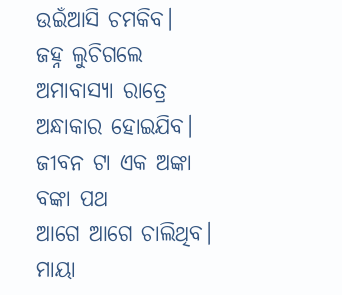ଉଇଁଆସି ଚମକିବ।
ଜହ୍ନ ଲୁଚିଗଲେ ଅମାବାସ୍ୟା ରାତ୍ରେ
ଅନ୍ଧାକାର ହୋଇଯିବ।
ଜୀବନ ଟା ଏକ ଅଙ୍କା ବଙ୍କା ପଥ
ଆଗେ ଆଗେ ଚାଲିଥିବ।
ମାୟା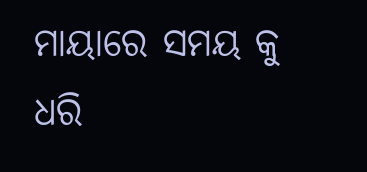ମାୟାରେ ସମୟ କୁ ଧରି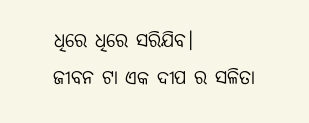ଧିରେ ଧିରେ ସରିଯିବ।
ଜୀବନ ଟା ଏକ ଦୀପ ର ସଳିତା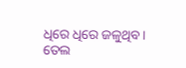ଧିରେ ଧିରେ ଜଳୁଥିବ।
ତେଲ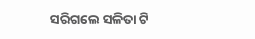ସରିଗଲେ ସଳିତା ଟି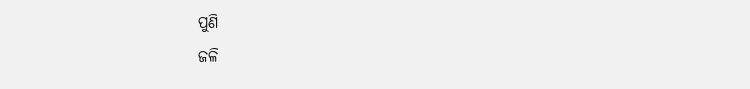ପୁଣି
ଜଳି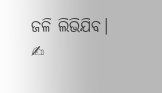ଜଳି ଲିଭିଯିବ।
✍